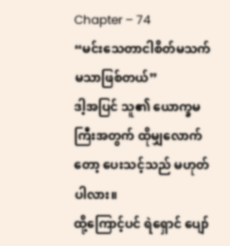Chapter – 74
“မင်းသေတာငါစိတ်မသက်မသာဖြစ်တယ်”
ဒါ့အပြင် သူ၏ ယောက္ခမကြီးအတွက် ထိုမျှလောက်တော့ ပေးသင့်သည် မဟုတ်ပါလား။
ထို့ကြောင့်ပင် ရဲရှောင် ပျော်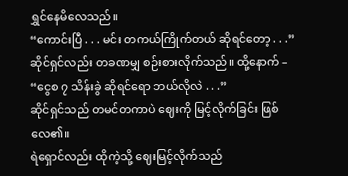ရွှင်နေမိလေသည်။
“ကောင်းပြီ . . . မင်း တကယ်ကြိုက်တယ် ဆိုရင်တော့ . . .”
ဆိုင်ရှင်လည်း တခဏမျှ စဉ်းစားလိုက်သည်။ ထို့နောက် –
“ငွေစ ၇ သိန်းခွဲ ဆိုရင်ရော ဘယ်လိုလဲ . . .”
ဆိုင်ရှင်သည် တမင်တကာပဲ ဈေးကို မြင့်လိုက်ခြင်း ဖြစ်လေ၏။
ရဲရှောင်လည်း ထိုကဲ့သို့ ဈေးမြင့်လိုက်သည်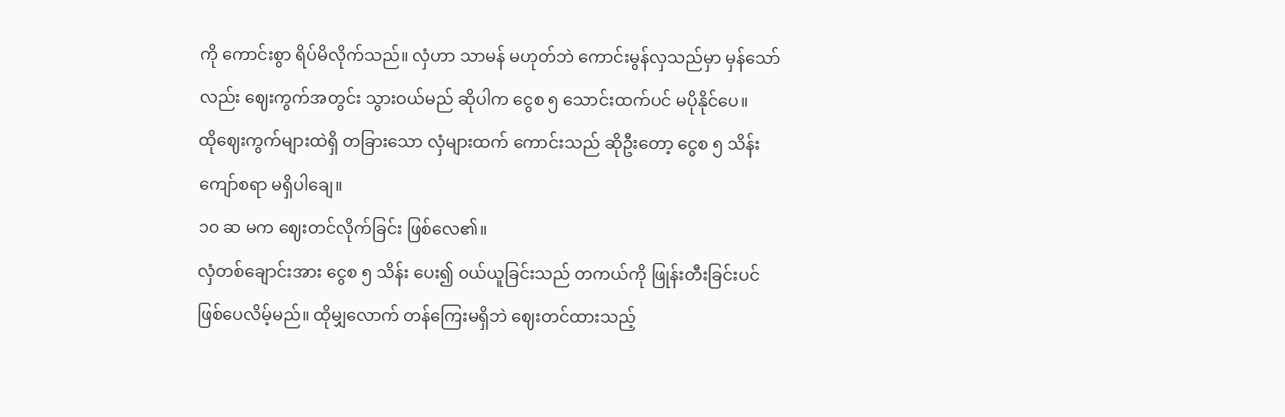ကို ကောင်းစွာ ရိပ်မိလိုက်သည်။ လှံဟာ သာမန် မဟုတ်ဘဲ ကောင်းမွန်လှသည်မှာ မှန်သော်လည်း ဈေးကွက်အတွင်း သွားဝယ်မည် ဆိုပါက ငွေစ ၅ သောင်းထက်ပင် မပိုနိုင်ပေ။
ထိုဈေးကွက်များထဲရှိ တခြားသော လှံများထက် ကောင်းသည် ဆိုဦးတော့ ငွေစ ၅ သိန်း ကျော်စရာ မရှိပါချေ။
၁၀ ဆ မက ဈေးတင်လိုက်ခြင်း ဖြစ်လေ၏။
လှံတစ်ချောင်းအား ငွေစ ၅ သိန်း ပေး၍ ၀ယ်ယူခြင်းသည် တကယ်ကို ဖြုန်းတီးခြင်းပင် ဖြစ်ပေလိမ့်မည်။ ထိုမျှလောက် တန်ကြေးမရှိဘဲ ဈေးတင်ထားသည့်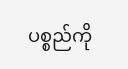ပစ္စည်ကို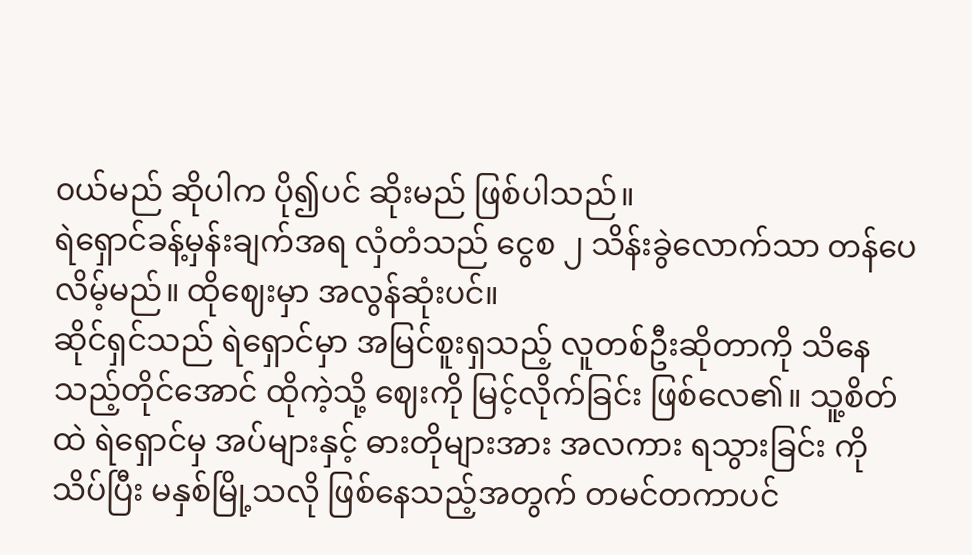၀ယ်မည် ဆိုပါက ပို၍ပင် ဆိုးမည် ဖြစ်ပါသည်။
ရဲရှောင်ခန့်မှန်းချက်အရ လှံတံသည် ငွေစ ၂ သိန်းခွဲလောက်သာ တန်ပေလိမ့်မည်။ ထိုဈေးမှာ အလွန်ဆုံးပင်။
ဆိုင်ရှင်သည် ရဲရှောင်မှာ အမြင်စူးရှသည့် လူတစ်ဦးဆိုတာကို သိနေသည့်တိုင်အောင် ထိုကဲ့သို့ ဈေးကို မြင့်လိုက်ခြင်း ဖြစ်လေ၏။ သူ့စိတ်ထဲ ရဲရှောင်မှ အပ်များနှင့် ဓားတိုများအား အလကား ရသွားခြင်း ကို သိပ်ပြီး မနှစ်မြို့သလို ဖြစ်နေသည့်အတွက် တမင်တကာပင်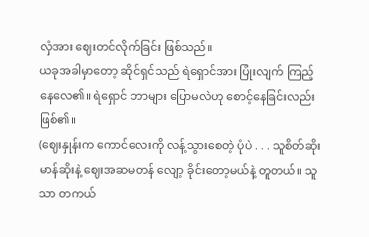လှံအား ဈေးတင်လိုက်ခြင်း ဖြစ်သည်။
ယခုအခါမှာတော့ ဆိုင်ရှင်သည် ရဲရှောင်အား ပြုံးလျက် ကြည့်နေလေ၏။ ရဲရှောင် ဘာများ ပြောမလဲဟု စောင့်နေခြင်းလည်း ဖြစ်၏။
(ဈေးနှုန်းက ကောင်လေးကို လန့်သွားစေတဲ့ ပုံပဲ . . . သူစိတ်ဆိုးမာန်ဆိုးနဲ့ ဈေးအဆမတန် လျော့ ခိုင်းတော့မယ်နဲ့ တူတယ်။ သူသာ တကယ်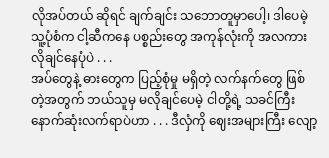လိုအပ်တယ် ဆိုရင် ချက်ချင်း သဘောတူမှာပေါ့၊ ဒါပေမဲ့ သူ့ပုံစံက ငါ့ဆီကနေ ပစ္စည်းတွေ အကုန်လုံးကို အလကား လိုချင်နေပုံပဲ . . .
အပ်တွေနဲ့ ဓားတွေက ပြည့်စုံမှု မရှိတဲ့ လက်နက်တွေ ဖြစ်တဲ့အတွက် ဘယ်သူမှ မလိုချင်ပေမဲ့ ငါတို့ရဲ့ သခင်ကြီး နောက်ဆုံးလက်ရာပဲဟာ . . . ဒီလှံကို ဈေးအများကြီး လျော့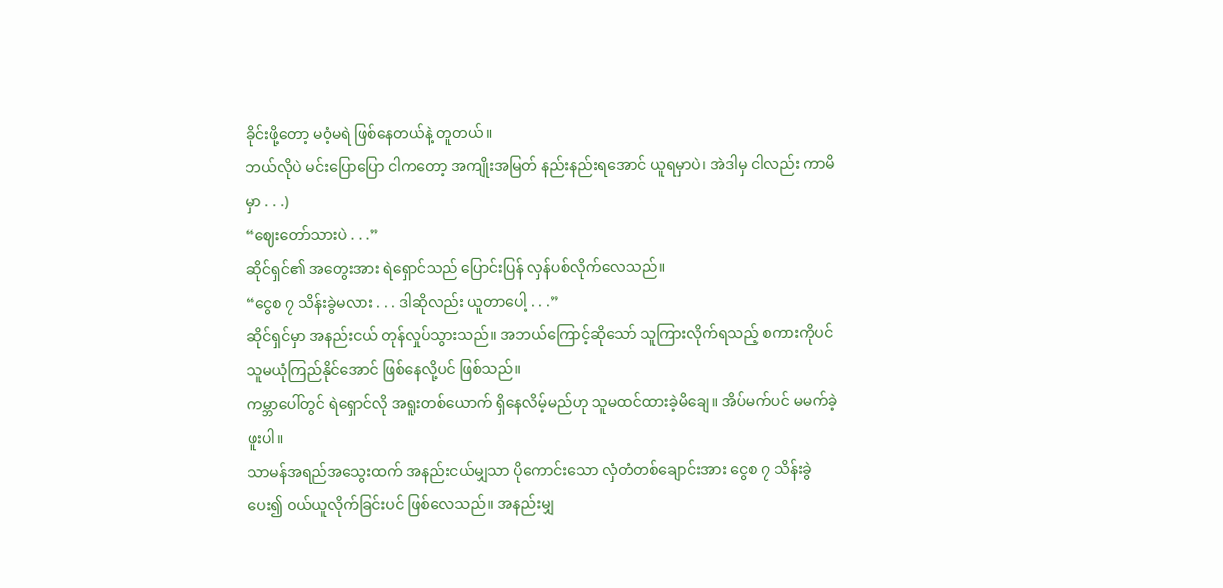ခိုင်းဖို့တော့ မ၀ံ့မရဲ ဖြစ်နေတယ်နဲ့ တူတယ်။
ဘယ်လိုပဲ မင်းပြောပြော ငါကတော့ အကျိုးအမြတ် နည်းနည်းရအောင် ယူရမှာပဲ၊ အဲဒါမှ ငါလည်း ကာမိမှာ . . .)
“ဈေးတော်သားပဲ . . .”
ဆိုင်ရှင်၏ အတွေးအား ရဲရှောင်သည် ပြောင်းပြန် လှန်ပစ်လိုက်လေသည်။
“ငွေစ ၇ သိန်းခွဲမလား . . . ဒါဆိုလည်း ယူတာပေါ့ . . .”
ဆိုင်ရှင်မှာ အနည်းငယ် တုန်လှုပ်သွားသည်။ အဘယ်ကြောင့်ဆိုသော် သူကြားလိုက်ရသည့် စကားကိုပင် သူမယုံကြည်နိုင်အောင် ဖြစ်နေလို့ပင် ဖြစ်သည်။
ကမ္ဘာပေါ်တွင် ရဲရှောင်လို အရူးတစ်ယောက် ရှိနေလိမ့်မည်ဟု သူမထင်ထားခဲ့မိချေ။ အိပ်မက်ပင် မမက်ခဲ့ဖူးပါ။
သာမန်အရည်အသွေးထက် အနည်းငယ်မျှသာ ပိုကောင်းသော လှံတံတစ်ချောင်းအား ငွေစ ၇ သိန်းခွဲ ပေး၍ ၀ယ်ယူလိုက်ခြင်းပင် ဖြစ်လေသည်။ အနည်းမျှ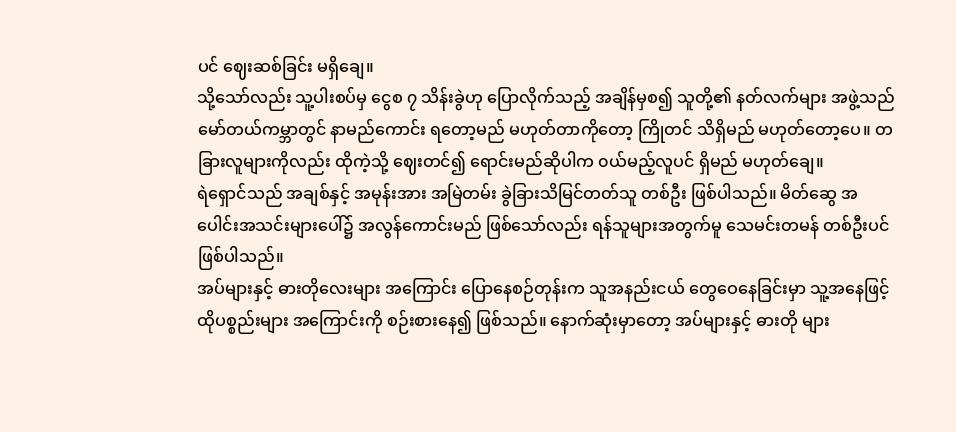ပင် ဈေးဆစ်ခြင်း မရှိချေ။
သို့သော်လည်း သူ့ပါးစပ်မှ ငွေစ ၇ သိန်းခွဲဟု ပြောလိုက်သည့် အချိန်မှစ၍ သူတို့၏ နတ်လက်များ အဖွဲ့သည် မော်တယ်ကမ္ဘာတွင် နာမည်ကောင်း ရတော့မည် မဟုတ်တာကိုတော့ ကြိုတင် သိရှိမည် မဟုတ်တော့ပေ။ တခြားလူများကိုလည်း ထိုကဲ့သို့ ဈေးတင်၍ ရောင်းမည်ဆိုပါက ၀ယ်မည့်လူပင် ရှိမည် မဟုတ်ချေ။
ရဲရှောင်သည် အချစ်နှင့် အမုန်းအား အမြဲတမ်း ခွဲခြားသိမြင်တတ်သူ တစ်ဦး ဖြစ်ပါသည်။ မိတ်ဆွေ အပေါင်းအသင်းများပေါ်၌ အလွန်ကောင်းမည် ဖြစ်သော်လည်း ရန်သူများအတွက်မူ သေမင်းတမန် တစ်ဦးပင် ဖြစ်ပါသည်။
အပ်များနှင့် ဓားတိုလေးများ အကြောင်း ပြောနေစဉ်တုန်းက သူအနည်းငယ် တွေဝေနေခြင်းမှာ သူ့အနေဖြင့် ထိုပစ္စည်းများ အကြောင်းကို စဉ်းစားနေ၍ ဖြစ်သည်။ နောက်ဆုံးမှာတော့ အပ်များနှင့် ဓားတို များ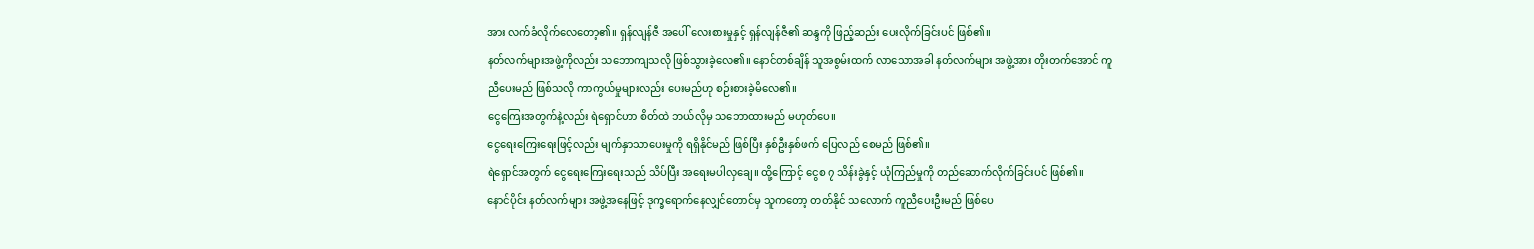အား လက်ခံလိုက်လေတော့၏။ ရှန်လျန်ဇီ အပေါ် လေးစားမှုနှင့် ရှန်လျန်ဇီ၏ ဆန္ဒကို ဖြည့်ဆည်း ပေးလိုက်ခြင်းပင် ဖြစ်၏။
နတ်လက်များအဖွဲ့ကိုလည်း သဘောကျသလို ဖြစ်သွားခဲ့လေ၏။ နောင်တစ်ချိန် သူအစွမ်းထက် လာသောအခါ နတ်လက်များ အဖွဲ့အား တိုးတက်အောင် ကူညီပေးမည် ဖြစ်သလို ကာကွယ်မှုများလည်း ပေးမည်ဟု စဉ်းစားခဲ့မိလေ၏။
ငွေကြေးအတွက်နဲ့လည်း ရဲရှောင်ဟာ စိတ်ထဲ ဘယ်လိုမှ သဘောထားမည် မဟုတ်ပေ။
ငွေရေးကြေးရေးဖြင့်လည်း မျက်နှာသာပေးမှုကို ရရှိနိုင်မည် ဖြစ်ပြီး နှစ်ဦးနှစ်ဖက် ပြေလည် စေမည် ဖြစ်၏။
ရဲရှောင်အတွက် ငွေရေးကြေးရေးသည် သိပ်ပြီး အရေးမပါလှချေ။ ထို့ကြောင့် ငွေစ ၇ သိန်းခွဲနှင့် ယုံကြည်မှုကို တည်ဆောက်လိုက်ခြင်းပင် ဖြစ်၏။
နောင်ပိုင်း နတ်လက်များ အဖွဲ့အနေဖြင့် ဒုက္ခရောက်နေလျှင်တောင်မှ သူကတော့ တတ်နိုင် သလောက် ကူညီပေးဦးမည် ဖြစ်ပေ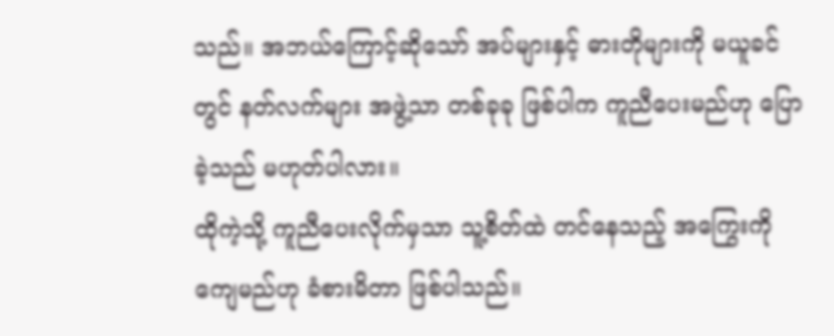သည်။ အဘယ်ကြောင့်ဆိုသော် အပ်များနှင့် ဓားတိုများကို မယူခင်တွင် နတ်လက်များ အဖွဲ့သာ တစ်ခုခု ဖြစ်ပါက ကူညီပေးမည်ဟု ပြောခဲ့သည် မဟုတ်ပါလား။
ထိုကဲ့သို့ ကူညီပေးလိုက်မှသာ သူ့စိတ်ထဲ တင်နေသည့် အကြွေးကို ကျေမည်ဟု ခံစားမိတာ ဖြစ်ပါသည်။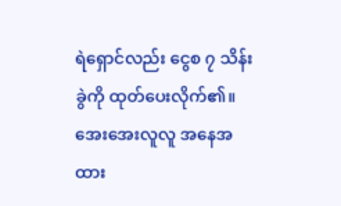ရဲရှောင်လည်း ငွေစ ၇ သိန်းခွဲကို ထုတ်ပေးလိုက်၏။ အေးအေးလူလူ အနေအထား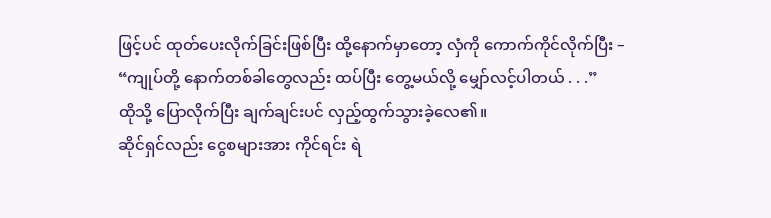ဖြင့်ပင် ထုတ်ပေးလိုက်ခြင်းဖြစ်ပြီး ထို့နောက်မှာတော့ လှံကို ကောက်ကိုင်လိုက်ပြီး –
“ကျုပ်တို့ နောက်တစ်ခါတွေလည်း ထပ်ပြီး တွေ့မယ်လို့ မျှော်လင့်ပါတယ် . . .”
ထိုသို့ ပြောလိုက်ပြီး ချက်ချင်းပင် လှည့်ထွက်သွားခဲ့လေ၏။
ဆိုင်ရှင်လည်း ငွေစများအား ကိုင်ရင်း ရဲ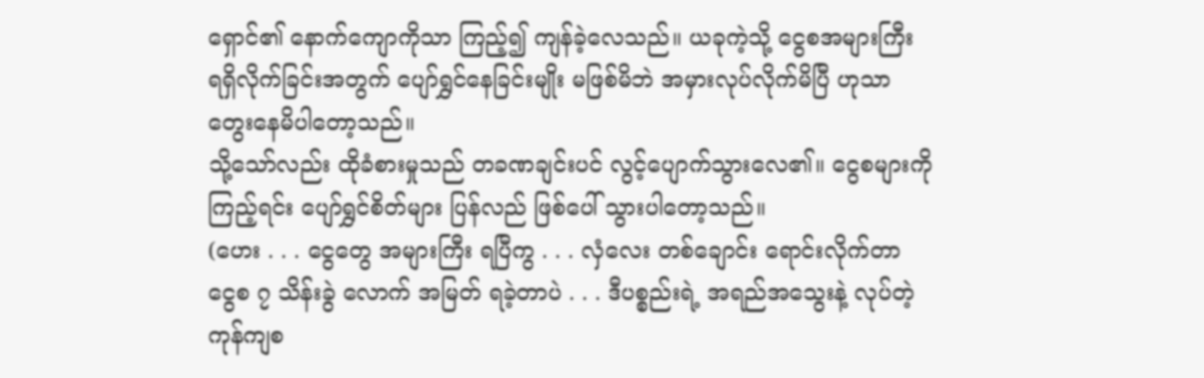ရှောင်၏ နောက်ကျောကိုသာ ကြည့်၍ ကျန်ခဲ့လေသည်။ ယခုကဲ့သို့ ငွေစအများကြီး ရရှိလိုက်ခြင်းအတွက် ပျော်ရွှင်နေခြင်းမျိုး မဖြစ်မိဘဲ အမှားလုပ်လိုက်မိပြီ ဟုသာ တွေးနေမိပါတော့သည်။
သို့သော်လည်း ထိုခံစားမှုသည် တခဏချင်းပင် လွင့်ပျောက်သွားလေ၏။ ငွေစများကို ကြည့်ရင်း ပျော်ရွှင်စိတ်များ ပြန်လည် ဖြစ်ပေါ် သွားပါတော့သည်။
(ဟေး . . . ငွေတွေ အများကြီး ရပြီကွ . . . လှံလေး တစ်ချောင်း ရောင်းလိုက်တာ ငွေစ ၇ သိန်းခွဲ လောက် အမြတ် ရခဲ့တာပဲ . . . ဒီပစ္စည်းရဲ့ အရည်အသွေးနဲ့ လုပ်တဲ့ ကုန်ကျစ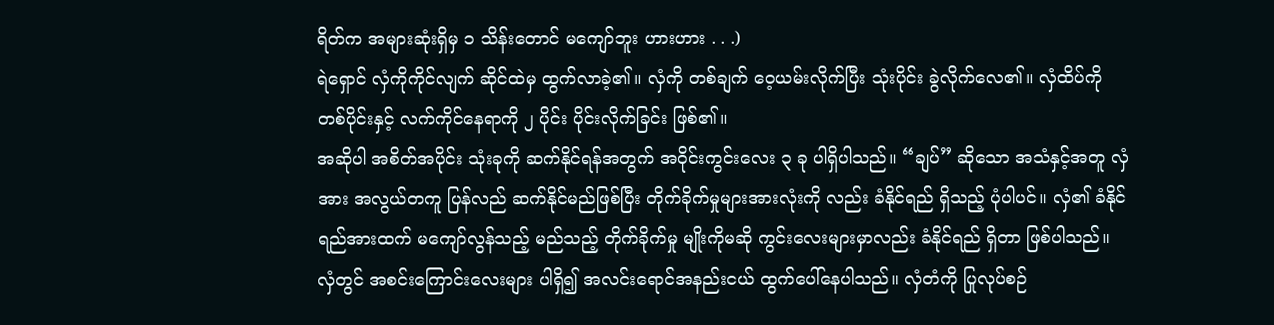ရိတ်က အများဆုံးရှိမှ ၁ သိန်းတောင် မကျော်ဘူး ဟားဟား . . .)
ရဲရှောင် လှံကိုကိုင်လျက် ဆိုင်ထဲမှ ထွက်လာခဲ့၏။ လှံကို တစ်ချက် ဝေ့ယမ်းလိုက်ပြီး သုံးပိုင်း ခွဲလိုက်လေ၏။ လှံထိပ်ကို တစ်ပိုင်းနှင့် လက်ကိုင်နေရာကို ၂ ပိုင်း ပိုင်းလိုက်ခြင်း ဖြစ်၏။
အဆိုပါ အစိတ်အပိုင်း သုံးခုကို ဆက်နိုင်ရန်အတွက် အဝိုင်းကွင်းလေး ၃ ခု ပါရှိပါသည်။ “ချပ်” ဆိုသော အသံနှင့်အတူ လှံအား အလွယ်တကူ ပြန်လည် ဆက်နိုင်မည်ဖြစ်ပြီး တိုက်ခိုက်မှုများအားလုံးကို လည်း ခံနိုင်ရည် ရှိသည့် ပုံပါပင်။ လှံ၏ ခံနိုင်ရည်အားထက် မကျော်လွန်သည့် မည်သည့် တိုက်ခိုက်မှု မျိုးကိုမဆို ကွင်းလေးများမှာလည်း ခံနိုင်ရည် ရှိတာ ဖြစ်ပါသည်။
လှံတွင် အစင်းကြောင်းလေးများ ပါရှိ၍ အလင်းရောင်အနည်းငယ် ထွက်ပေါ်နေပါသည်။ လှံတံကို ပြုလုပ်စဉ်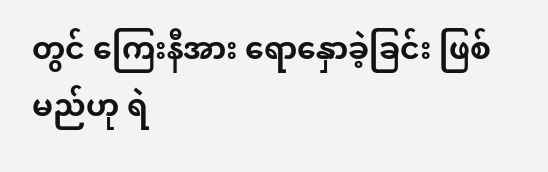တွင် ကြေးနီအား ရောနှောခဲ့ခြင်း ဖြစ်မည်ဟု ရဲ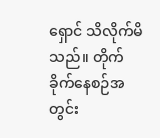ရှောင် သိလိုက်မိသည်။ တိုက်ခိုက်နေစဉ်အတွင်း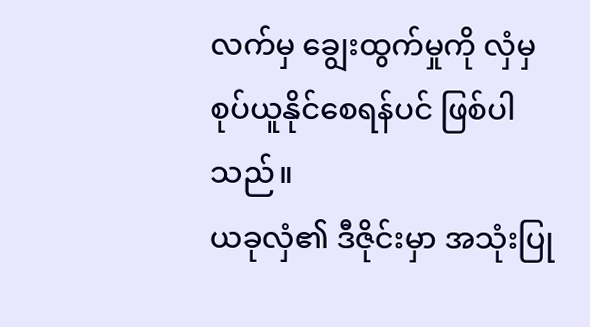လက်မှ ချွေးထွက်မှုကို လှံမှ စုပ်ယူနိုင်စေရန်ပင် ဖြစ်ပါသည်။
ယခုလှံ၏ ဒီဇိုင်းမှာ အသုံးပြု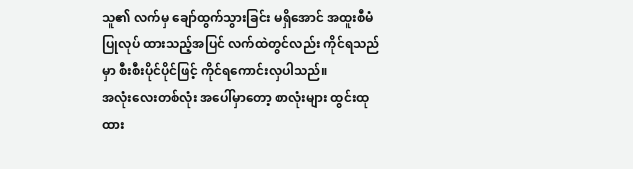သူ၏ လက်မှ ချော်ထွက်သွားခြင်း မရှိအောင် အထူးစီမံပြုလုပ် ထားသည့်အပြင် လက်ထဲတွင်လည်း ကိုင်ရသည်မှာ စီးစီးပိုင်ပိုင်ဖြင့် ကိုင်ရကောင်းလှပါသည်။
အလုံးလေးတစ်လုံး အပေါ်မှာတော့ စာလုံးများ ထွင်းထုထား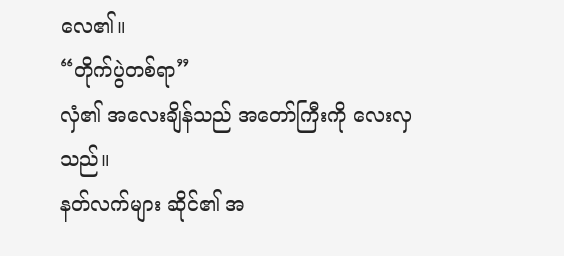လေ၏။
“တိုက်ပွဲတစ်ရာ”
လှံ၏ အလေးချိန်သည် အတော်ကြီးကို လေးလှသည်။
နတ်လက်များ ဆိုင်၏ အ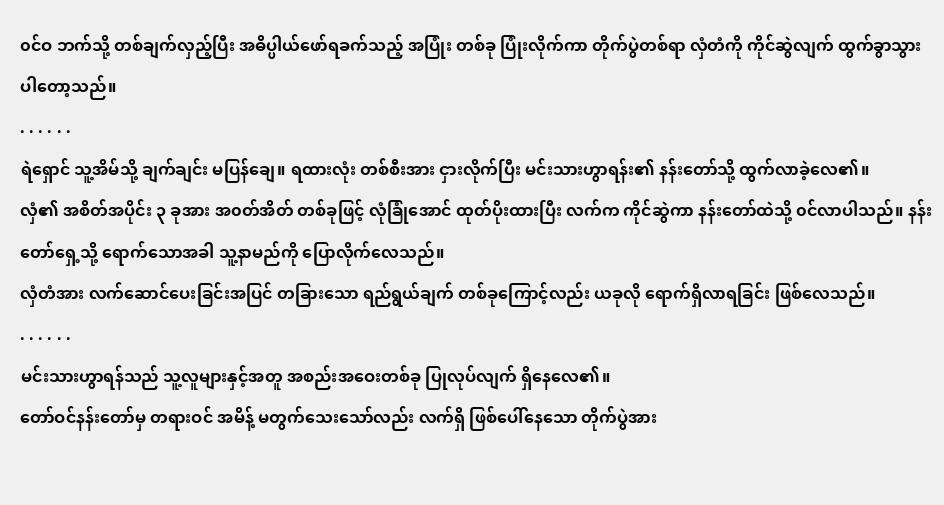၀င်ဝ ဘက်သို့ တစ်ချက်လှည့်ပြီး အဓိပ္ပါယ်ဖော်ရခက်သည့် အပြုံး တစ်ခု ပြုံးလိုက်ကာ တိုက်ပွဲတစ်ရာ လှံတံကို ကိုင်ဆွဲလျက် ထွက်ခွာသွားပါတော့သည်။
. . . . . .
ရဲရှောင် သူ့အိမ်သို့ ချက်ချင်း မပြန်ချေ။ ရထားလုံး တစ်စီးအား ငှားလိုက်ပြီး မင်းသားဟွာရန်း၏ နန်းတော်သို့ ထွက်လာခဲ့လေ၏။
လှံ၏ အစိတ်အပိုင်း ၃ ခုအား အ၀တ်အိတ် တစ်ခုဖြင့် လုံခြုံအောင် ထုတ်ပိုးထားပြီး လက်က ကိုင်ဆွဲကာ နန်းတော်ထဲသို့ ၀င်လာပါသည်။ နန်းတော်ရှေ့သို့ ရောက်သောအခါ သူ့နာမည်ကို ပြောလိုက်လေသည်။
လှံတံအား လက်ဆောင်ပေးခြင်းအပြင် တခြားသော ရည်ရွယ်ချက် တစ်ခုကြောင့်လည်း ယခုလို ရောက်ရှိလာရခြင်း ဖြစ်လေသည်။
. . . . . .
မင်းသားဟွာရန်သည် သူ့လူများနှင့်အတူ အစည်းအဝေးတစ်ခု ပြုလုပ်လျက် ရှိနေလေ၏။
တော်ဝင်နန်းတော်မှ တရားဝင် အမိန့် မတွက်သေးသော်လည်း လက်ရှိ ဖြစ်ပေါ်နေသော တိုက်ပွဲအား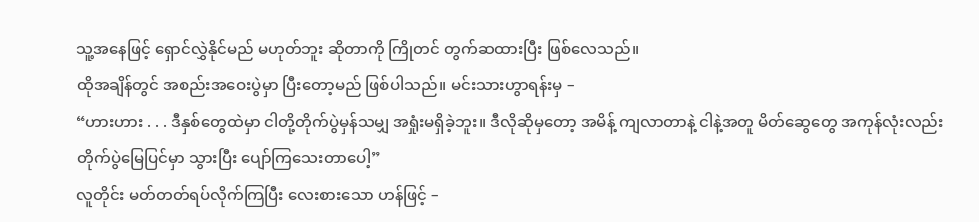သူ့အနေဖြင့် ရှောင်လွှဲနိုင်မည် မဟုတ်ဘူး ဆိုတာကို ကြိုတင် တွက်ဆထားပြီး ဖြစ်လေသည်။
ထိုအချိန်တွင် အစည်းအဝေးပွဲမှာ ပြီးတော့မည် ဖြစ်ပါသည်။ မင်းသားဟွာရန်းမှ –
“ဟားဟား . . . ဒီနှစ်တွေထဲမှာ ငါတို့တိုက်ပွဲမှန်သမျှ အရှုံးမရှိခဲ့ဘူး။ ဒီလိုဆိုမှတော့ အမိန့် ကျလာတာနဲ့ ငါနဲ့အတူ မိတ်ဆွေတွေ အကုန်လုံးလည်း တိုက်ပွဲမြေပြင်မှာ သွားပြီး ပျော်ကြသေးတာပေါ့”
လူတိုင်း မတ်တတ်ရပ်လိုက်ကြပြီး လေးစားသော ဟန်ဖြင့် –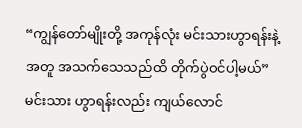“ကျွန်တော်မျိုးတို့ အကုန်လုံး မင်းသားဟွာရန်းနဲ့အတူ အသက်သေသည်ထိ တိုက်ပွဲဝင်ပါ့မယ်”
မင်းသား ဟွာရန်းလည်း ကျယ်လောင်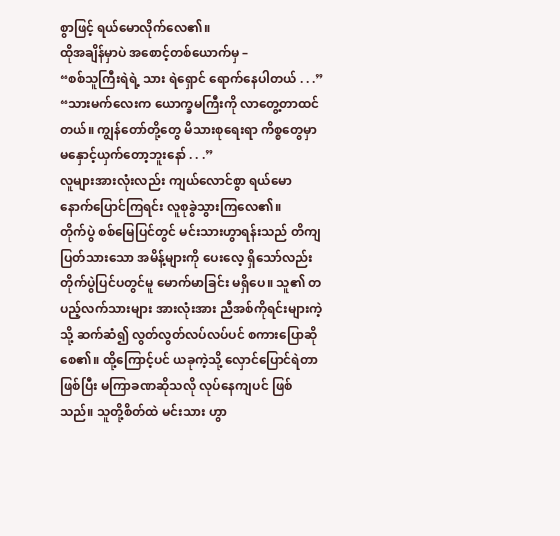စွာဖြင့် ရယ်မောလိုက်လေ၏။
ထိုအချိန်မှာပဲ အစောင့်တစ်ယောက်မှ –
“စစ်သူကြီးရဲရဲ့ သား ရဲရှောင် ရောက်နေပါတယ် . . .”
“သားမက်လေးက ယောက္ခမကြီးကို လာတွေ့တာထင်တယ်။ ကျွန်တော်တို့တွေ မိသားစုရေးရာ ကိစ္စတွေမှာ မနှောင့်ယှက်တော့ဘူးနော် . . .”
လူများအားလုံးလည်း ကျယ်လောင်စွာ ရယ်မော နောက်ပြောင်ကြရင်း လူစုခွဲသွားကြလေ၏။
တိုက်ပွဲ စစ်မြေပြင်တွင် မင်းသားဟွာရန်းသည် တိကျပြတ်သားသော အမိန့်များကို ပေးလေ့ ရှိသော်လည်း တိုက်ပွဲပြင်ပတွင်မူ မောက်မာခြင်း မရှိပေ။ သူ၏ တပည့်လက်သားများ အားလုံးအား ညီအစ်ကိုရင်းများကဲ့သို့ ဆက်ဆံ၍ လွတ်လွတ်လပ်လပ်ပင် စကားပြောဆိုစေ၏။ ထို့ကြောင့်ပင် ယခုကဲ့သို့ လှောင်ပြောင်ရဲတာဖြစ်ပြီး မကြာခဏဆိုသလို လုပ်နေကျပင် ဖြစ်သည်။ သူတို့စိတ်ထဲ မင်းသား ဟွာ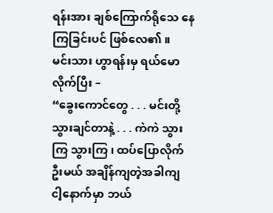ရန်းအား ချစ်ကြောက်ရိုသေ နေကြခြင်းပင် ဖြစ်လေ၏။
မင်းသား ဟွာရန်းမှ ရယ်မောလိုက်ပြီး –
“ခွေးကောင်တွေ . . . မင်းတို့ သွားချင်တာနဲ့ . . . ကဲကဲ သွားကြ သွားကြ၊ ထပ်ပြောလိုက်ဦးမယ် အချိန်ကျတဲ့အခါကျ ငါ့နောက်မှာ ဘယ်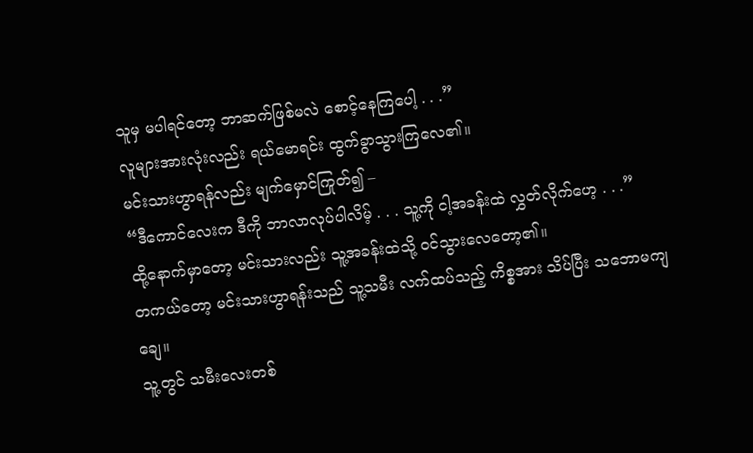သူမှ မပါရင်တော့ ဘာဆက်ဖြစ်မလဲ စောင့်နေကြပေါ့ . . .”
လူများအားလုံးလည်း ရယ်မောရင်း ထွက်ခွာသွားကြလေ၏။
မင်းသားဟွာရန်လည်း မျက်မှောင်ကြုတ်၍ –
“ဒီကောင်လေးက ဒီကို ဘာလာလုပ်ပါလိမ့် . . . သူ့ကို ငါ့အခန်းထဲ လွှတ်လိုက်ဟေ့ . . .”
ထို့နောက်မှာတော့ မင်းသားလည်း သူ့အခန်းထဲသို့ ၀င်သွားလေတော့၏။
တကယ်တော့ မင်းသားဟွာရန်းသည် သူ့သမီး လက်ထပ်သည့် ကိစ္စအား သိပ်ပြီး သဘောမကျ ချေ။
သူ့တွင် သမီးလေးတစ်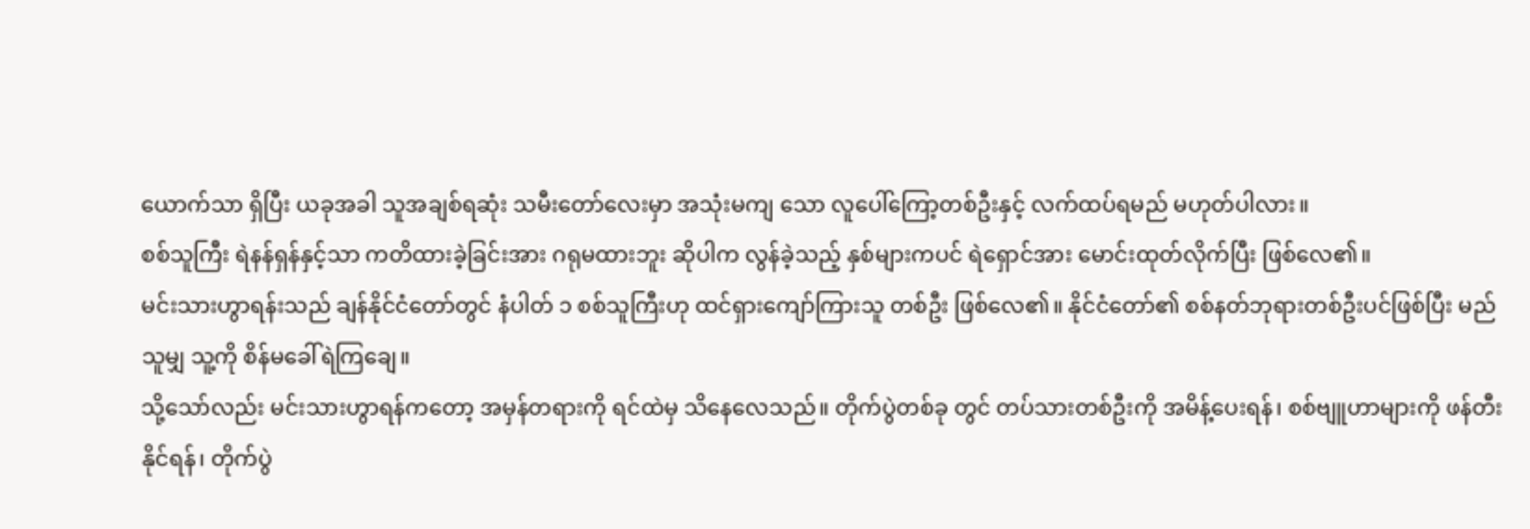ယောက်သာ ရှိပြီး ယခုအခါ သူအချစ်ရဆုံး သမီးတော်လေးမှာ အသုံးမကျ သော လူပေါ်ကြော့တစ်ဦးနှင့် လက်ထပ်ရမည် မဟုတ်ပါလား။
စစ်သူကြီး ရဲနန်ရှန်နှင့်သာ ကတိထားခဲ့ခြင်းအား ဂရုမထားဘူး ဆိုပါက လွန်ခဲ့သည့် နှစ်များကပင် ရဲရှောင်အား မောင်းထုတ်လိုက်ပြီး ဖြစ်လေ၏။
မင်းသားဟွာရန်းသည် ချန်နိုင်ငံတော်တွင် နံပါတ် ၁ စစ်သူကြီးဟု ထင်ရှားကျော်ကြားသူ တစ်ဦး ဖြစ်လေ၏။ နိုင်ငံတော်၏ စစ်နတ်ဘုရားတစ်ဦးပင်ဖြစ်ပြီး မည်သူမျှ သူ့ကို စိန်မခေါ်ရဲကြချေ။
သို့သော်လည်း မင်းသားဟွာရန်ကတော့ အမှန်တရားကို ရင်ထဲမှ သိနေလေသည်။ တိုက်ပွဲတစ်ခု တွင် တပ်သားတစ်ဦးကို အမိန့်ပေးရန်၊ စစ်ဗျူဟာများကို ဖန်တီးနိုင်ရန်၊ တိုက်ပွဲ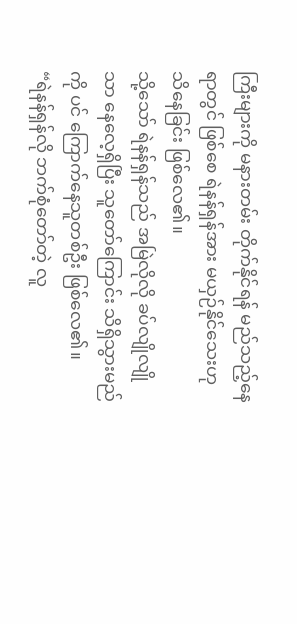ကြီးများကို မနားတမ်း တိုက်နိုင်ရန် မည်သည့်နေရာတွင် ဖြစ်စေ ရဲနန်ရှန်အား မယှဉ်နိုင်သေးဟု သိနေခြင်း ဖြစ်လေ၏။
သို့သော် ရဲနန်ရှန်သည် အမြဲလိုလို ခပ်လျိုလျိုသာ နေလေ့ရှိပြီး သူတော်ကြောင်း သိရှိသွားမည်ကို ပင် ကြောက်နေသူတစ်ဦး ဖြစ်လေ၏။
“ရဲနန်ရှန်လို ဘက်စုံတော်တဲ့ လူ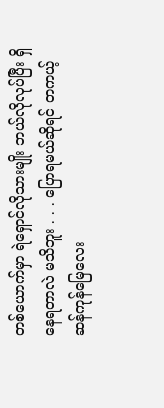တစ်ယောက်မှာ ရဲရှောင်လိုသားမျိုး ဘယ်လိုလုပ်ပြီး ရှိနေရတာလဲ မသိဘူး . . . ပြောရမယ်ဆိုရင် တကယ့်ဆန်ကုန်မြေလေး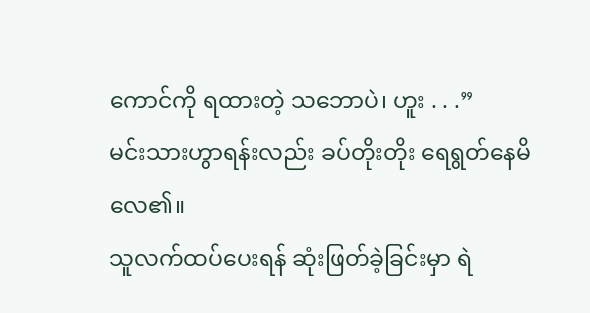ကောင်ကို ရထားတဲ့ သဘောပဲ၊ ဟူး . . .”
မင်းသားဟွာရန်းလည်း ခပ်တိုးတိုး ရေရွတ်နေမိလေ၏။
သူလက်ထပ်ပေးရန် ဆုံးဖြတ်ခဲ့ခြင်းမှာ ရဲ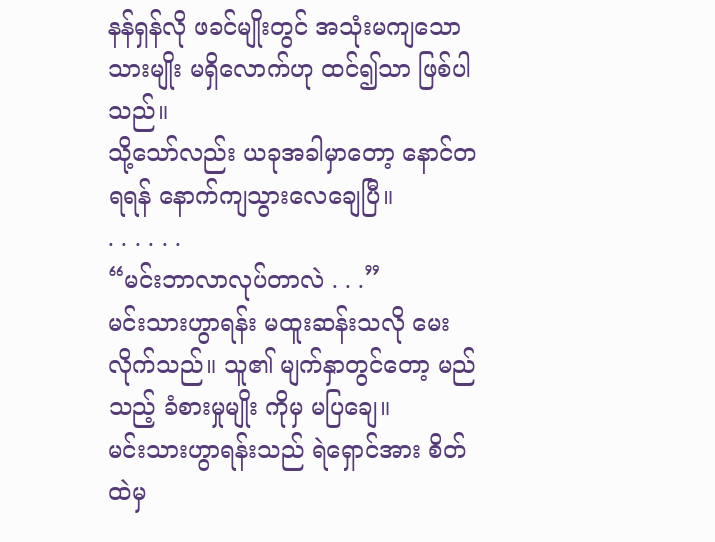နန်ရှန်လို ဖခင်မျိုးတွင် အသုံးမကျသော သားမျိုး မရှိလောက်ဟု ထင်၍သာ ဖြစ်ပါသည်။
သို့သော်လည်း ယခုအခါမှာတော့ နောင်တရရန် နောက်ကျသွားလေချေပြီ။
. . . . . .
“မင်းဘာလာလုပ်တာလဲ . . .”
မင်းသားဟွာရန်း မထူးဆန်းသလို မေးလိုက်သည်။ သူ၏ မျက်နှာတွင်တော့ မည်သည့် ခံစားမှုမျိုး ကိုမှ မပြချေ။
မင်းသားဟွာရန်းသည် ရဲရှောင်အား စိတ်ထဲမှ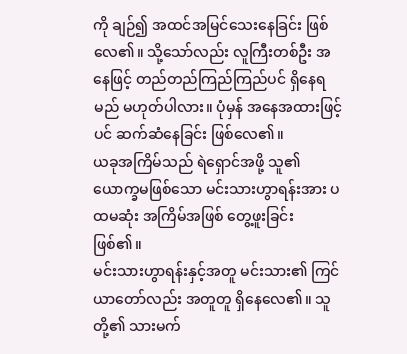ကို ချဉ်၍ အထင်အမြင်သေးနေခြင်း ဖြစ်လေ၏။ သို့သော်လည်း လူကြီးတစ်ဦး အနေဖြင့် တည်တည်ကြည်ကြည်ပင် ရှိနေရမည် မဟုတ်ပါလား။ ပုံမှန် အနေအထားဖြင့်ပင် ဆက်ဆံနေခြင်း ဖြစ်လေ၏။
ယခုအကြိမ်သည် ရဲရှောင်အဖို့ သူ၏ ယောက္ခမဖြစ်သော မင်းသားဟွာရန်းအား ပထမဆုံး အကြိမ်အဖြစ် တွေ့ဖူးခြင်း ဖြစ်၏။
မင်းသားဟွာရန်းနှင့်အတူ မင်းသား၏ ကြင်ယာတော်လည်း အတူတူ ရှိနေလေ၏။ သူတို့၏ သားမက်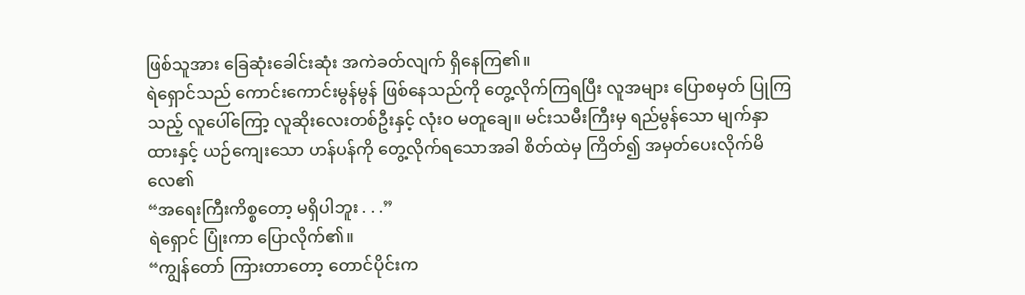ဖြစ်သူအား ခြေဆုံးခေါင်းဆုံး အကဲခတ်လျက် ရှိနေကြ၏။
ရဲရှောင်သည် ကောင်းကောင်းမွန်မွန် ဖြစ်နေသည်ကို တွေ့လိုက်ကြရပြီး လူအများ ပြောစမှတ် ပြုကြသည့် လူပေါ်ကြော့ လူဆိုးလေးတစ်ဦးနှင့် လုံးဝ မတူချေ။ မင်းသမီးကြီးမှ ရည်မွန်သော မျက်နှာထားနှင့် ယဉ်ကျေးသော ဟန်ပန်ကို တွေ့လိုက်ရသောအခါ စိတ်ထဲမှ ကြိတ်၍ အမှတ်ပေးလိုက်မိလေ၏
“အရေးကြီးကိစ္စတော့ မရှိပါဘူး . . .”
ရဲရှောင် ပြုံးကာ ပြောလိုက်၏။
“ကျွန်တော် ကြားတာတော့ တောင်ပိုင်းက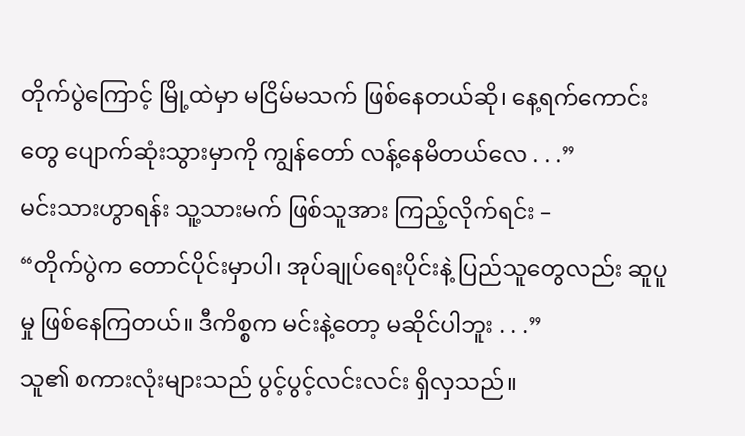တိုက်ပွဲကြောင့် မြို့ထဲမှာ မငြိမ်မသက် ဖြစ်နေတယ်ဆို၊ နေ့ရက်ကောင်းတွေ ပျောက်ဆုံးသွားမှာကို ကျွန်တော် လန့်နေမိတယ်လေ . . .”
မင်းသားဟွာရန်း သူ့သားမက် ဖြစ်သူအား ကြည့်လိုက်ရင်း –
“တိုက်ပွဲက တောင်ပိုင်းမှာပါ၊ အုပ်ချုပ်ရေးပိုင်းနဲ့ ပြည်သူတွေလည်း ဆူပူမှု ဖြစ်နေကြတယ်။ ဒီကိစ္စက မင်းနဲ့တော့ မဆိုင်ပါဘူး . . .”
သူ၏ စကားလုံးများသည် ပွင့်ပွင့်လင်းလင်း ရှိလှသည်။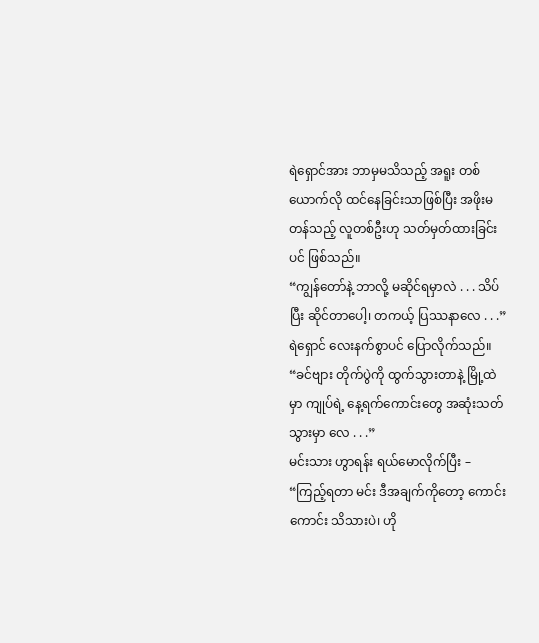ရဲရှောင်အား ဘာမှမသိသည့် အရူး တစ်ယောက်လို ထင်နေခြင်းသာဖြစ်ပြီး အဖိုးမတန်သည့် လူတစ်ဦးဟု သတ်မှတ်ထားခြင်းပင် ဖြစ်သည်။
“ကျွန်တော်နဲ့ ဘာလို့ မဆိုင်ရမှာလဲ . . . သိပ်ပြီး ဆိုင်တာပေါ့၊ တကယ့် ပြဿနာလေ . . .”
ရဲရှောင် လေးနက်စွာပင် ပြောလိုက်သည်။
“ခင်ဗျား တိုက်ပွဲကို ထွက်သွားတာနဲ့ မြို့ထဲမှာ ကျုပ်ရဲ့ နေ့ရက်ကောင်းတွေ အဆုံးသတ်သွားမှာ လေ . . .”
မင်းသား ဟွာရန်း ရယ်မောလိုက်ပြီး –
“ကြည့်ရတာ မင်း ဒီအချက်ကိုတော့ ကောင်းကောင်း သိသားပဲ၊ ဟို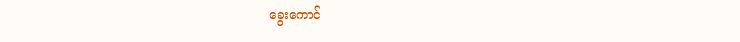ခွေးကောင်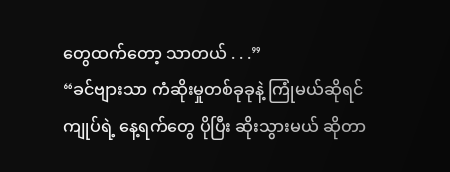တွေထက်တော့ သာတယ် . . .”
“ခင်ဗျားသာ ကံဆိုးမှုတစ်ခုခုနဲ့ ကြုံမယ်ဆိုရင် ကျုပ်ရဲ့ နေ့ရက်တွေ ပိုပြီး ဆိုးသွားမယ် ဆိုတာ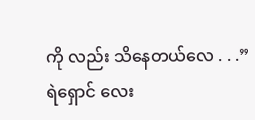ကို လည်း သိနေတယ်လေ . . .”
ရဲရှောင် လေး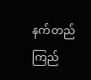နက်တည်ကြည်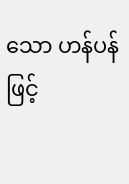သော ဟန်ပန်ဖြင့်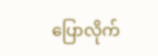ပြောလိုက်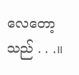လေတော့သည် . . .။